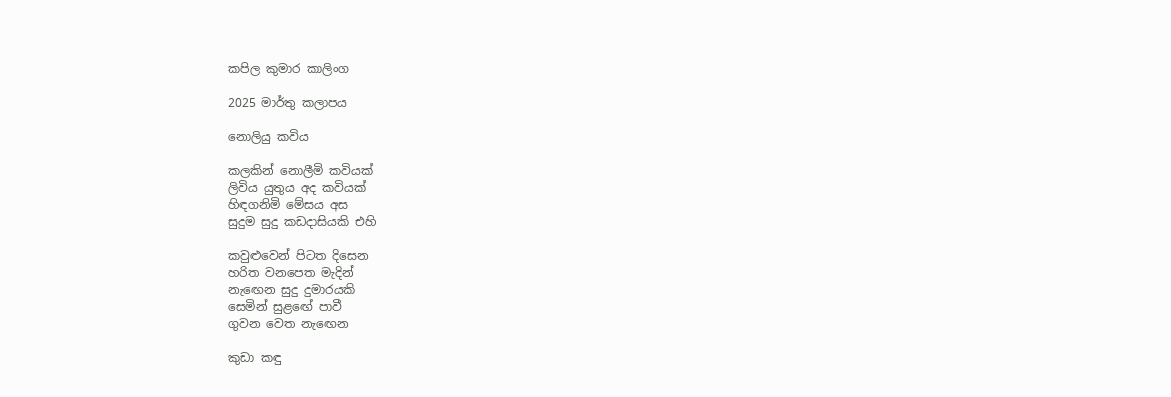කපිල කුමාර කාලිංග

2025 මාර්තු කලාපය

නොලියු කවිය

කලකින් නොලීමි කවියක්
ලිවිය යුතුය අද කවියක්
හිඳගනිමි මේසය අස
සුදුම සුදු කඩදාසියකි එහි

කවුළුවෙන් පිටත දිසෙන
හරිත වනපෙත මැදින්
නැඟෙන සුදු දුමාරයකි
සෙමින් සුළඟේ පාවී
ගුවන වෙත නැඟෙන

කුඩා කඳු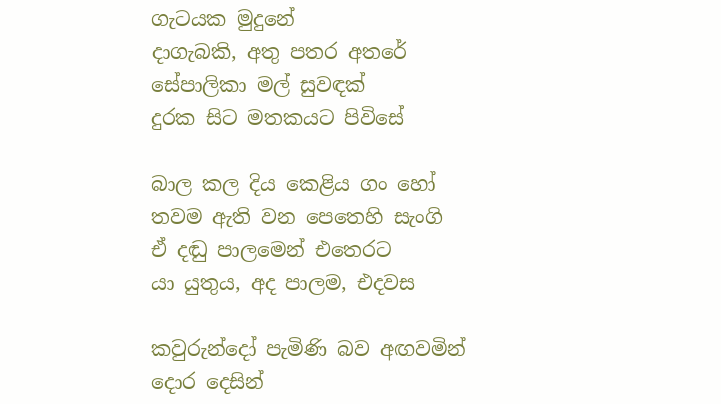ගැටයක මුදුනේ
දාගැබකි, අතු පතර අතරේ
සේපාලිකා මල් සුවඳක්
දුරක සිට මතකයට පිවිසේ

බාල කල දිය කෙළිය ගං හෝ
තවම ඇති වන පෙතෙහි සැංගි
ඒ දඬු පාලමෙන් එතෙරට
යා යුතුය, අද පාලම, එදවස

කවුරුන්දෝ පැමිණි බව අඟවමින්
දොර දෙසින්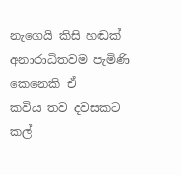නැගෙයි කිසි හඬක්
අනාරාධිතවම පැමිණි කෙනෙකි ඒ
කවිය තව දවසකට කල්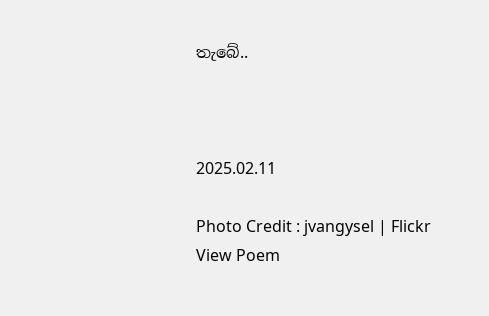තැබේ..



2025.02.11

Photo Credit : jvangysel | Flickr
View Poem